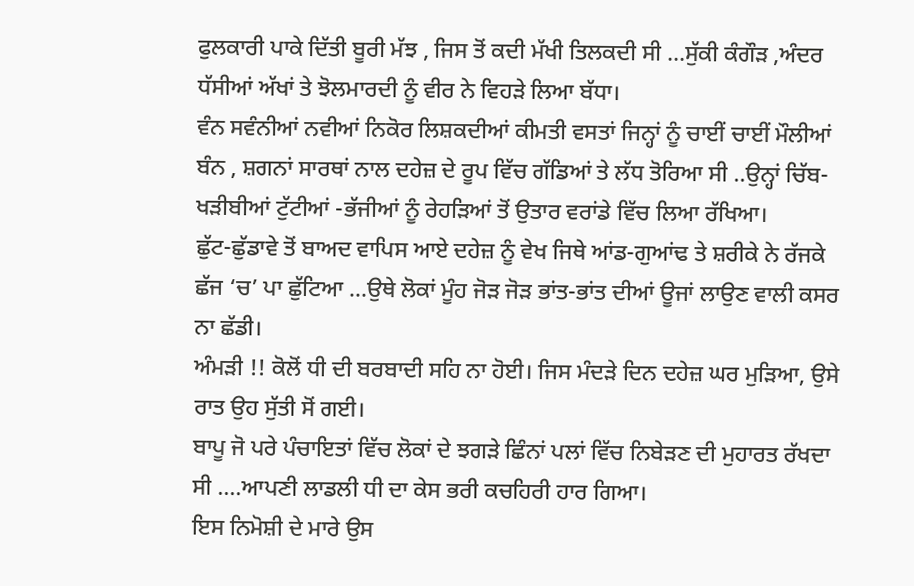ਫੁਲਕਾਰੀ ਪਾਕੇ ਦਿੱਤੀ ਬੂਰੀ ਮੱਝ , ਜਿਸ ਤੋਂ ਕਦੀ ਮੱਖੀ ਤਿਲਕਦੀ ਸੀ …ਸੁੱਕੀ ਕੰਗੌੜ ,ਅੰਦਰ ਧੱਸੀਆਂ ਅੱਖਾਂ ਤੇ ਝੋਲਮਾਰਦੀ ਨੂੰ ਵੀਰ ਨੇ ਵਿਹੜੇ ਲਿਆ ਬੱਧਾ।
ਵੰਨ ਸਵੰਨੀਆਂ ਨਵੀਆਂ ਨਿਕੋਰ ਲਿਸ਼ਕਦੀਆਂ ਕੀਮਤੀ ਵਸਤਾਂ ਜਿਨ੍ਹਾਂ ਨੂੰ ਚਾਈਂ ਚਾਈਂ ਮੌਲੀਆਂ ਬੰਨ , ਸ਼ਗਨਾਂ ਸਾਰਥਾਂ ਨਾਲ ਦਹੇਜ਼ ਦੇ ਰੂਪ ਵਿੱਚ ਗੱਡਿਆਂ ਤੇ ਲੱਧ ਤੋਰਿਆ ਸੀ ..ਉਨ੍ਹਾਂ ਚਿੱਬ-ਖੜੀਬੀਆਂ ਟੁੱਟੀਆਂ -ਭੱਜੀਆਂ ਨੂੰ ਰੇਹੜਿਆਂ ਤੋਂ ਉਤਾਰ ਵਰਾਂਡੇ ਵਿੱਚ ਲਿਆ ਰੱਖਿਆ।
ਛੁੱਟ-ਛੁੱਡਾਵੇ ਤੋਂ ਬਾਅਦ ਵਾਪਿਸ ਆਏ ਦਹੇਜ਼ ਨੂੰ ਵੇਖ ਜਿਥੇ ਆਂਡ-ਗੁਆਂਢ ਤੇ ਸ਼ਰੀਕੇ ਨੇ ਰੱਜਕੇ ਛੱਜ ‘ਚ’ ਪਾ ਛੁੱਟਿਆ …ਉਥੇ ਲੋਕਾਂ ਮੂੰਹ ਜੋੜ ਜੋੜ ਭਾਂਤ-ਭਾਂਤ ਦੀਆਂ ਊਜਾਂ ਲਾਉਣ ਵਾਲੀ ਕਸਰ ਨਾ ਛੱਡੀ।
ਅੰਮੜੀ !! ਕੋਲੋਂ ਧੀ ਦੀ ਬਰਬਾਦੀ ਸਹਿ ਨਾ ਹੋਈ। ਜਿਸ ਮੰਦੜੇ ਦਿਨ ਦਹੇਜ਼ ਘਰ ਮੁੜਿਆ, ਉਸੇ ਰਾਤ ਉਹ ਸੁੱਤੀ ਸੋਂ ਗਈ।
ਬਾਪੂ ਜੋ ਪਰੇ ਪੰਚਾਇਤਾਂ ਵਿੱਚ ਲੋਕਾਂ ਦੇ ਝਗੜੇ ਛਿੰਨਾਂ ਪਲਾਂ ਵਿੱਚ ਨਿਬੇੜਣ ਦੀ ਮੁਹਾਰਤ ਰੱਖਦਾ ਸੀ ….ਆਪਣੀ ਲਾਡਲੀ ਧੀ ਦਾ ਕੇਸ ਭਰੀ ਕਚਹਿਰੀ ਹਾਰ ਗਿਆ।
ਇਸ ਨਿਮੋਸ਼ੀ ਦੇ ਮਾਰੇ ਉਸ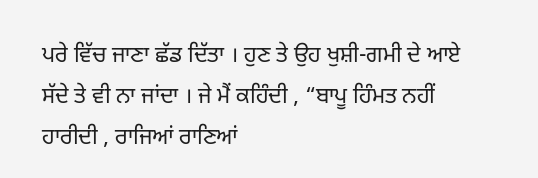ਪਰੇ ਵਿੱਚ ਜਾਣਾ ਛੱਡ ਦਿੱਤਾ । ਹੁਣ ਤੇ ਉਹ ਖੁਸ਼ੀ-ਗਮੀ ਦੇ ਆਏ ਸੱਦੇ ਤੇ ਵੀ ਨਾ ਜਾਂਦਾ । ਜੇ ਮੈਂ ਕਹਿੰਦੀ , “ਬਾਪੂ ਹਿੰਮਤ ਨਹੀਂ ਹਾਰੀਦੀ , ਰਾਜਿਆਂ ਰਾਣਿਆਂ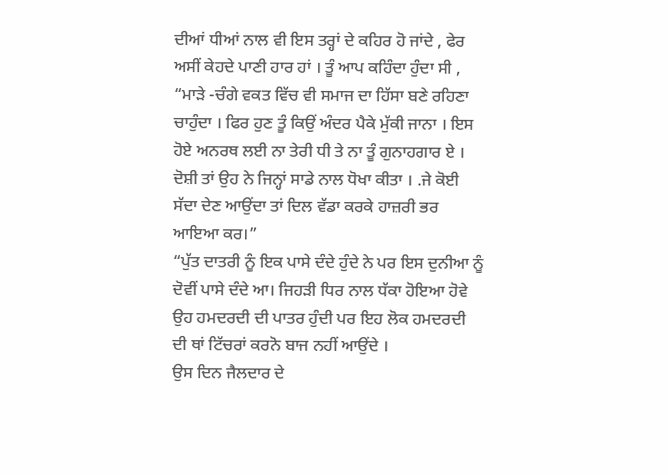ਦੀਆਂ ਧੀਆਂ ਨਾਲ ਵੀ ਇਸ ਤਰ੍ਹਾਂ ਦੇ ਕਹਿਰ ਹੋ ਜਾਂਦੇ , ਫੇਰ ਅਸੀਂ ਕੇਹਦੇ ਪਾਣੀ ਹਾਰ ਹਾਂ । ਤੂੰ ਆਪ ਕਹਿੰਦਾ ਹੁੰਦਾ ਸੀ , “ਮਾੜੇ -ਚੰਗੇ ਵਕਤ ਵਿੱਚ ਵੀ ਸਮਾਜ ਦਾ ਹਿੱਸਾ ਬਣੇ ਰਹਿਣਾ ਚਾਹੁੰਦਾ । ਫਿਰ ਹੁਣ ਤੂੰ ਕਿਉਂ ਅੰਦਰ ਪੈਕੇ ਮੁੱਕੀ ਜਾਨਾ । ਇਸ ਹੋਏ ਅਨਰਥ ਲਈ ਨਾ ਤੇਰੀ ਧੀ ਤੇ ਨਾ ਤੂੰ ਗੁਨਾਹਗਾਰ ਏ । ਦੋਸ਼ੀ ਤਾਂ ਉਹ ਨੇ ਜਿਨ੍ਹਾਂ ਸਾਡੇ ਨਾਲ ਧੋਖਾ ਕੀਤਾ । .ਜੇ ਕੋਈ ਸੱਦਾ ਦੇਣ ਆਉਂਦਾ ਤਾਂ ਦਿਲ ਵੱਡਾ ਕਰਕੇ ਹਾਜ਼ਰੀ ਭਰ ਆਇਆ ਕਰ।”
“ਪੁੱਤ ਦਾਤਰੀ ਨੂੰ ਇਕ ਪਾਸੇ ਦੰਦੇ ਹੁੰਦੇ ਨੇ ਪਰ ਇਸ ਦੁਨੀਆ ਨੂੰ ਦੋਵੀਂ ਪਾਸੇ ਦੰਦੇ ਆ। ਜਿਹੜੀ ਧਿਰ ਨਾਲ ਧੱਕਾ ਹੋਇਆ ਹੋਵੇ ਉਹ ਹਮਦਰਦੀ ਦੀ ਪਾਤਰ ਹੁੰਦੀ ਪਰ ਇਹ ਲੋਕ ਹਮਦਰਦੀ ਦੀ ਥਾਂ ਟਿੱਚਰਾਂ ਕਰਨੋ ਬਾਜ ਨਹੀਂ ਆਉਂਦੇ ।
ਉਸ ਦਿਨ ਜੈਲਦਾਰ ਦੇ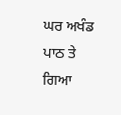ਘਰ ਅਖੰਡ ਪਾਠ ਤੇ ਗਿਆ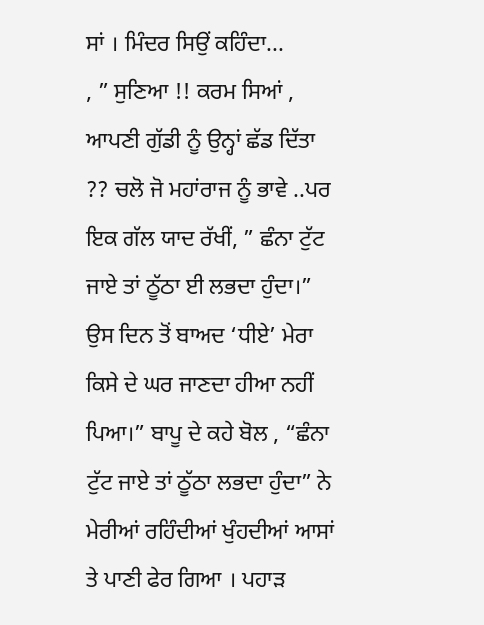ਸਾਂ । ਮਿੰਦਰ ਸਿਉਂ ਕਹਿੰਦਾ...
, ” ਸੁਣਿਆ !! ਕਰਮ ਸਿਆਂ , ਆਪਣੀ ਗੁੱਡੀ ਨੂੰ ਉਨ੍ਹਾਂ ਛੱਡ ਦਿੱਤਾ ?? ਚਲੋ ਜੋ ਮਹਾਂਰਾਜ ਨੂੰ ਭਾਵੇ ..ਪਰ ਇਕ ਗੱਲ ਯਾਦ ਰੱਖੀਂ, ” ਛੰਨਾ ਟੁੱਟ ਜਾਏ ਤਾਂ ਠੂੱਠਾ ਈ ਲਭਦਾ ਹੁੰਦਾ।” ਉਸ ਦਿਨ ਤੋਂ ਬਾਅਦ ‘ਧੀਏ’ ਮੇਰਾ ਕਿਸੇ ਦੇ ਘਰ ਜਾਣਦਾ ਹੀਆ ਨਹੀਂ ਪਿਆ।” ਬਾਪੂ ਦੇ ਕਹੇ ਬੋਲ , “ਛੰਨਾ ਟੁੱਟ ਜਾਏ ਤਾਂ ਠੂੱਠਾ ਲਭਦਾ ਹੁੰਦਾ” ਨੇ ਮੇਰੀਆਂ ਰਹਿੰਦੀਆਂ ਖੁੰਹਦੀਆਂ ਆਸਾਂ ਤੇ ਪਾਣੀ ਫੇਰ ਗਿਆ । ਪਹਾੜ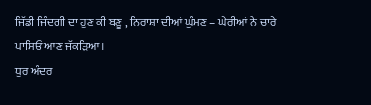ਜਿੱਡੀ ਜਿੰਦਗੀ ਦਾ ਹੁਣ ਕੀ ਬਣੂ , ਨਿਰਾਸ਼ਾ ਦੀਆਂ ਘੁੰਮਣ – ਘੇਰੀਆਂ ਨੇ ਚਾਰੇ ਪਾਸਿਓਂ ਆਣ ਜੱਕੜਿਆ।
ਧੁਰ ਅੰਦਰ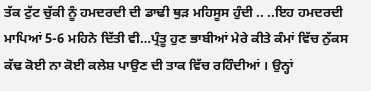ਤੱਕ ਟੁੱਟ ਚੁੱਕੀ ਨੂੰ ਹਮਦਰਦੀ ਦੀ ਡਾਢੀ ਥੁੜ ਮਹਿਸੂਸ ਹੁੰਦੀ .. ..ਇਹ ਹਮਦਰਦੀ ਮਾਪਿਆਂ 5-6 ਮਹਿਨੇ ਦਿੱਤੀ ਵੀ…ਪ੍ਰੰਤੂ ਹੁਣ ਭਾਬੀਆਂ ਮੇਰੇ ਕੀਤੇ ਕੰਮਾਂ ਵਿੱਚ ਨੁੱਕਸ ਕੱਢ ਕੋਈ ਨਾ ਕੋਈ ਕਲੇਸ਼ ਪਾਉਣ ਦੀ ਤਾਕ ਵਿੱਚ ਰਹਿੰਦੀਆਂ । ਉਨ੍ਹਾਂ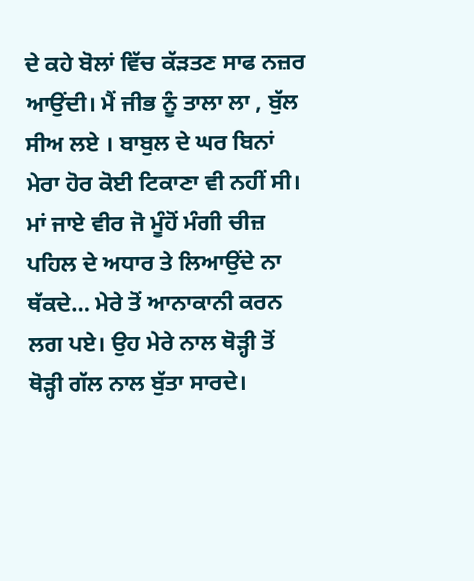ਦੇ ਕਹੇ ਬੋਲਾਂ ਵਿੱਚ ਕੱੜਤਣ ਸਾਫ ਨਜ਼ਰ ਆਉਂਦੀ। ਮੈਂ ਜੀਭ ਨੂੰ ਤਾਲਾ ਲਾ , ਬੁੱਲ ਸੀਅ ਲਏ । ਬਾਬੁਲ ਦੇ ਘਰ ਬਿਨਾਂ ਮੇਰਾ ਹੋਰ ਕੋਈ ਟਿਕਾਣਾ ਵੀ ਨਹੀਂ ਸੀ।
ਮਾਂ ਜਾਏ ਵੀਰ ਜੋ ਮੂੰਹੋਂ ਮੰਗੀ ਚੀਜ਼ ਪਹਿਲ ਦੇ ਅਧਾਰ ਤੇ ਲਿਆਉਂਦੇ ਨਾ ਥੱਕਦੇ… ਮੇਰੇ ਤੋਂ ਆਨਾਕਾਨੀ ਕਰਨ ਲਗ ਪਏ। ਉਹ ਮੇਰੇ ਨਾਲ ਥੋੜ੍ਹੀ ਤੋਂ ਥੋੜ੍ਹੀ ਗੱਲ ਨਾਲ ਬੁੱਤਾ ਸਾਰਦੇ।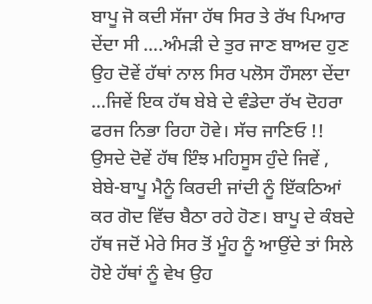ਬਾਪੂ ਜੋ ਕਦੀ ਸੱਜਾ ਹੱਥ ਸਿਰ ਤੇ ਰੱਖ ਪਿਆਰ ਦੇਂਦਾ ਸੀ ….ਅੰਮੜੀ ਦੇ ਤੁਰ ਜਾਣ ਬਾਅਦ ਹੁਣ ਉਹ ਦੋਵੇਂ ਹੱਥਾਂ ਨਾਲ ਸਿਰ ਪਲੋਸ ਹੌਸਲਾ ਦੇਂਦਾ …ਜਿਵੇਂ ਇਕ ਹੱਥ ਬੇਬੇ ਦੇ ਵੰਡੇਦਾ ਰੱਖ ਦੋਹਰਾ ਫਰਜ ਨਿਭਾ ਰਿਹਾ ਹੋਵੇ। ਸੱਚ ਜਾਣਿਓ !! ਉਸਦੇ ਦੋਵੇਂ ਹੱਥ ਇੰਝ ਮਹਿਸੂਸ ਹੁੰਦੇ ਜਿਵੇਂ , ਬੇਬੇ-ਬਾਪੂ ਮੈਨੂੰ ਕਿਰਦੀ ਜਾਂਦੀ ਨੂੰ ਇੱਕਠਿਆਂ ਕਰ ਗੋਦ ਵਿੱਚ ਬੈਠਾ ਰਹੇ ਹੋਣ। ਬਾਪੂ ਦੇ ਕੰਬਦੇ ਹੱਥ ਜਦੋਂ ਮੇਰੇ ਸਿਰ ਤੋਂ ਮੂੰਹ ਨੂੰ ਆਉਂਦੇ ਤਾਂ ਸਿਲੇ ਹੋਏ ਹੱਥਾਂ ਨੂੰ ਵੇਖ ਉਹ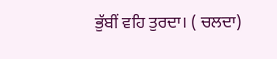ਭੁੱਬੀਂ ਵਹਿ ਤੁਰਦਾ। ( ਚਲਦਾ)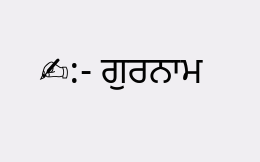✍:- ਗੁਰਨਾਮ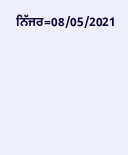ਨਿੱਜਰ=08/05/2021